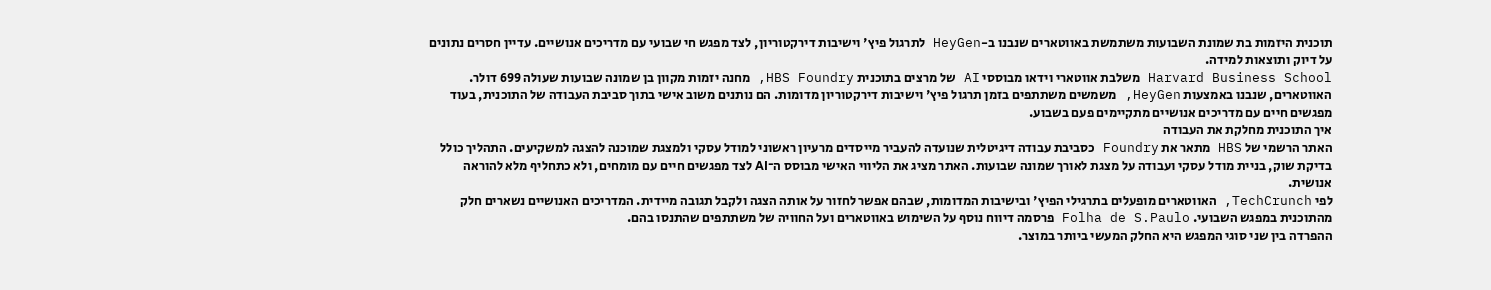תוכנית היזמות בת שמונת השבועות משתמשת באווטארים שנבנו ב-HeyGen לתרגול פיץ' וישיבות דירקטוריון, לצד מפגש חי שבועי עם מדריכים אנושיים. עדיין חסרים נתונים על דיוק ותוצאות למידה.
Harvard Business School משלבת אווטארי וידאו מבוססי AI של מרצים בתוכנית HBS Foundry, מחנה יזמות מקוון בן שמונה שבועות שעולה 699 דולר. האווטארים, שנבנו באמצעות HeyGen, משמשים משתתפים בזמן תרגול פיץ' וישיבות דירקטוריון מדומות. הם נותנים משוב אישי בתוך סביבת העבודה של התוכנית, בעוד מפגשים חיים עם מדריכים אנושיים מתקיימים פעם בשבוע.
איך התוכנית מחלקת את העבודה
האתר הרשמי של HBS מתאר את Foundry כסביבת עבודה דיגיטלית שנועדה להעביר מייסדים מרעיון ראשוני למודל עסקי ולמצגת שמוכנה להצגה למשקיעים. התהליך כולל בדיקת שוק, בניית מודל עסקי ועבודה על מצגת לאורך שמונה שבועות. האתר מציג את הליווי האישי מבוסס ה־AI לצד מפגשים חיים עם מומחים, ולא כתחליף מלא להוראה אנושית.
לפי TechCrunch, האווטארים מופעלים בתרגילי הפיץ' ובישיבות המדומות, שבהם אפשר לחזור על אותה הצגה ולקבל תגובה מיידית. המדריכים האנושיים נשארים חלק מהתוכנית במפגש השבועי. Folha de S.Paulo פרסמה דיווח נוסף על השימוש באווטארים ועל החוויה של משתתפים שהתנסו בהם.
ההפרדה בין שני סוגי המפגש היא החלק המעשי ביותר במוצר.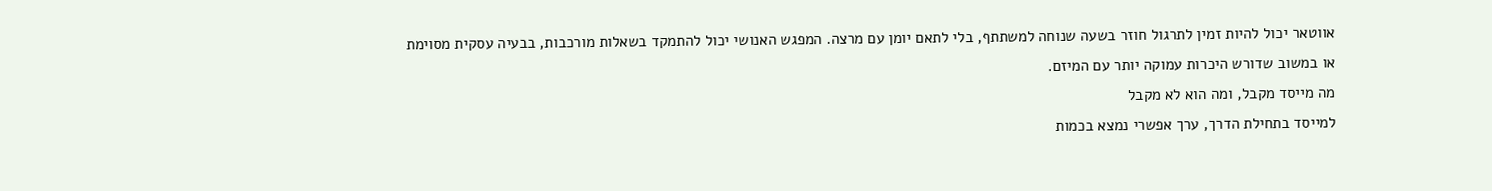אווטאר יכול להיות זמין לתרגול חוזר בשעה שנוחה למשתתף, בלי לתאם יומן עם מרצה. המפגש האנושי יכול להתמקד בשאלות מורכבות, בבעיה עסקית מסוימת או במשוב שדורש היכרות עמוקה יותר עם המיזם.
מה מייסד מקבל, ומה הוא לא מקבל
למייסד בתחילת הדרך, ערך אפשרי נמצא בכמות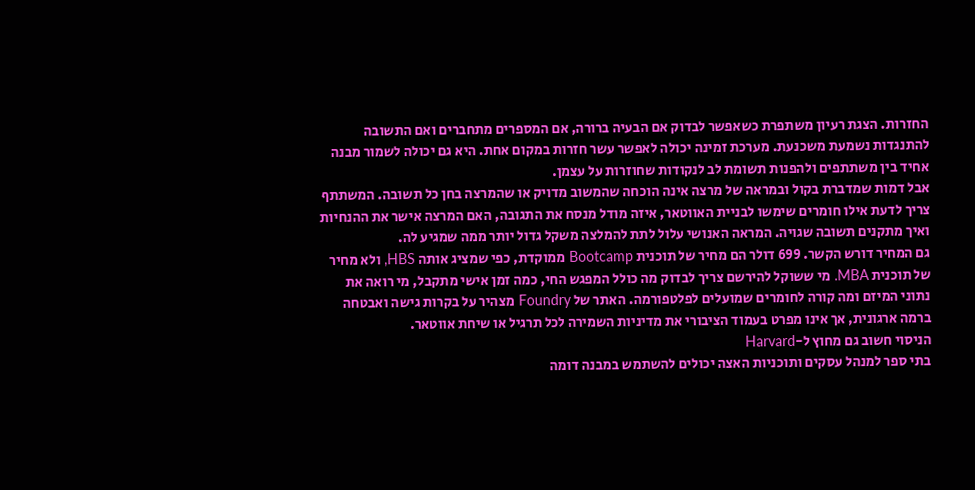החזרות. הצגת רעיון משתפרת כשאפשר לבדוק אם הבעיה ברורה, אם המספרים מתחברים ואם התשובה להתנגדות נשמעת משכנעת. מערכת זמינה יכולה לאפשר עשר חזרות במקום אחת. היא גם יכולה לשמור מבנה אחיד בין משתתפים ולהפנות תשומת לב לנקודות שחוזרות על עצמן.
אבל דמות שמדברת בקול ובמראה של מרצה אינה הוכחה שהמשוב מדויק או שהמרצה בחן כל תשובה. המשתתף צריך לדעת אילו חומרים שימשו לבניית האווטאר, איזה מודל מנסח את התגובה, האם המרצה אישר את ההנחיות ואיך מתקנים תשובה שגויה. המראה האנושי עלול לתת להמלצה משקל גדול יותר ממה שמגיע לה.
גם המחיר דורש הקשר. 699 דולר הם מחיר של תוכנית Bootcamp ממוקדת, כפי שמציג אותה HBS, ולא מחיר של תוכנית MBA. מי ששוקל להירשם צריך לבדוק מה כולל המפגש החי, כמה זמן אישי מתקבל, מי רואה את נתוני המיזם ומה קורה לחומרים שמועלים לפלטפורמה. האתר של Foundry מצהיר על בקרות גישה ואבטחה ברמה ארגונית, אך אינו מפרט בעמוד הציבורי את מדיניות השמירה לכל תרגיל או שיחת אווטאר.
הניסוי חשוב גם מחוץ ל-Harvard
בתי ספר למנהל עסקים ותוכניות האצה יכולים להשתמש במבנה דומה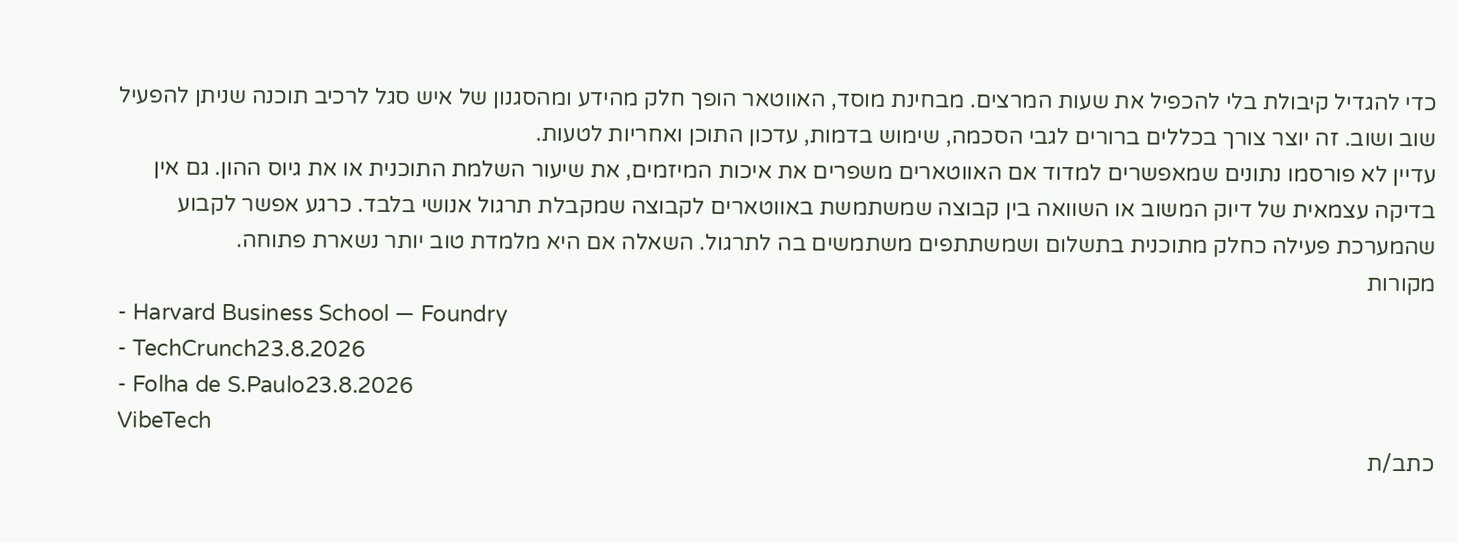כדי להגדיל קיבולת בלי להכפיל את שעות המרצים. מבחינת מוסד, האווטאר הופך חלק מהידע ומהסגנון של איש סגל לרכיב תוכנה שניתן להפעיל שוב ושוב. זה יוצר צורך בכללים ברורים לגבי הסכמה, שימוש בדמות, עדכון התוכן ואחריות לטעות.
עדיין לא פורסמו נתונים שמאפשרים למדוד אם האווטארים משפרים את איכות המיזמים, את שיעור השלמת התוכנית או את גיוס ההון. גם אין בדיקה עצמאית של דיוק המשוב או השוואה בין קבוצה שמשתמשת באווטארים לקבוצה שמקבלת תרגול אנושי בלבד. כרגע אפשר לקבוע שהמערכת פעילה כחלק מתוכנית בתשלום ושמשתתפים משתמשים בה לתרגול. השאלה אם היא מלמדת טוב יותר נשארת פתוחה.
מקורות
- Harvard Business School — Foundry
- TechCrunch23.8.2026
- Folha de S.Paulo23.8.2026
VibeTech
כתב/ת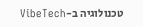טכנולוגיה ב-VibeTech